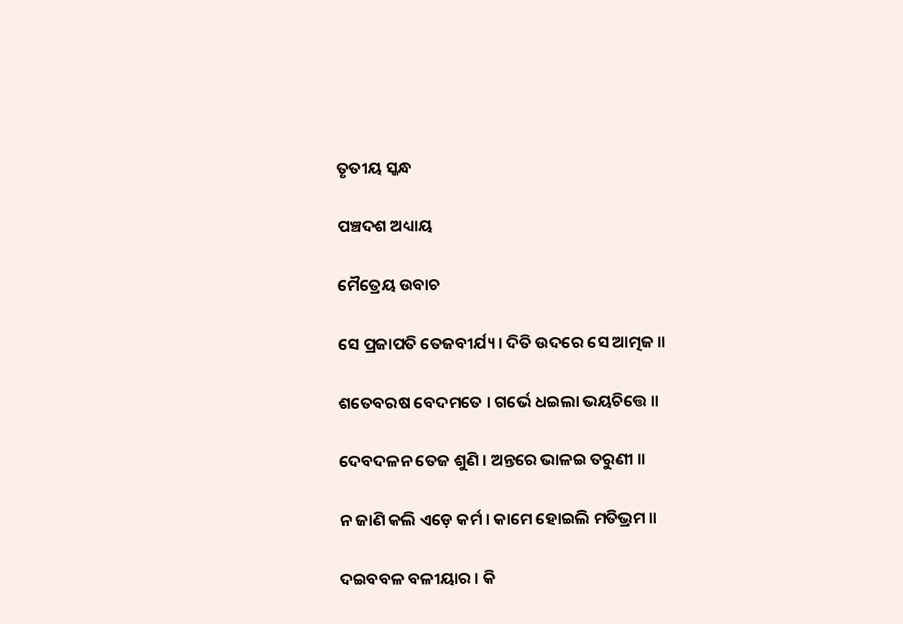ତୃତୀୟ ସ୍କନ୍ଧ

ପଞ୍ଚଦଶ ଅଧ୍ୟାୟ

ମୈତ୍ରେୟ ଉବାଚ

ସେ ପ୍ରଜାପତି ତେଜବୀର୍ଯ୍ୟ । ଦିତି ଉଦରେ ସେ ଆତ୍ମଜ ॥

ଶତେବରଷ ବେଦମତେ । ଗର୍ଭେ ଧଇଲା ଭୟଚିତ୍ତେ ॥

ଦେବଦଳନ ତେଜ ଶୁଣି । ଅନ୍ତରେ ଭାଳଇ ତରୁଣୀ ॥

ନ ଜାଣି କଲି ଏଡ଼େ କର୍ମ । କାମେ ହୋଇଲି ମତିଭ୍ରମ ॥

ଦଇବବଳ ବଳୀୟାର । କି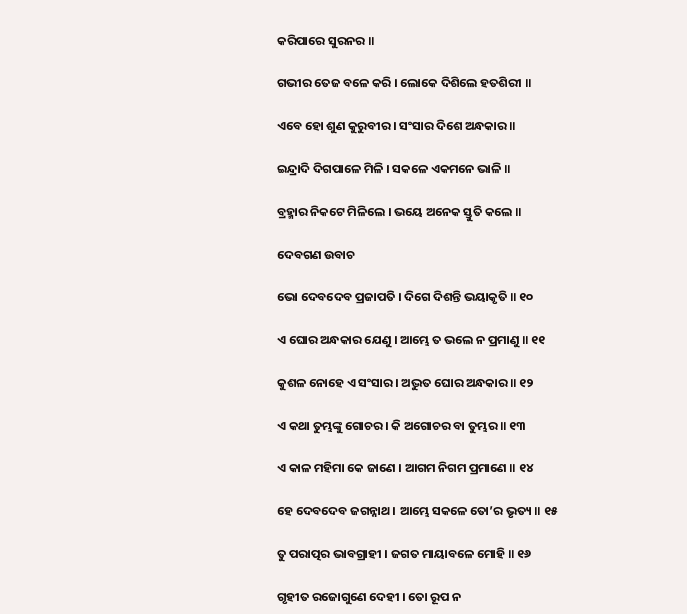କରିପାରେ ସୁରନର ॥

ଗଭୀର ତେଜ ବଳେ କରି । ଲୋକେ ଦିଶିଲେ ହତଶିରୀ ॥

ଏବେ ହୋ ଶୁଣ କୁରୁବୀର । ସଂସାର ଦିଶେ ଅନ୍ଧକାର ॥

ଇନ୍ଦ୍ରାଦି ଦିଗପାଳେ ମିଳି । ସକଳେ ଏକମନେ ଭାଳି ॥

ବ୍ରହ୍ମାର ନିକଟେ ମିଳିଲେ । ଭୟେ ଅନେକ ସ୍ତୁତି କଲେ ॥

ଦେବଗଣ ଉବାଚ

ଭୋ ଦେବଦେବ ପ୍ରଜାପତି । ଦିଗେ ଦିଶନ୍ତି ଭୟାକୃତି ॥ ୧୦

ଏ ଘୋର ଅନ୍ଧକାର ଯେଣୁ । ଆମ୍ଭେ ତ ଭଲେ ନ ପ୍ରମାଣୁ ॥ ୧୧

କୁଶଳ ନୋହେ ଏ ସଂସାର । ଅଦ୍ଭୁତ ଘୋର ଅନ୍ଧକାର ॥ ୧୨

ଏ କଥା ତୁମ୍ଭଙ୍କୁ ଗୋଚର । କି ଅଗୋଚର ବା ତୁମ୍ଭର ॥ ୧୩

ଏ କାଳ ମହିମା କେ ଜାଣେ । ଆଗମ ନିଗମ ପ୍ରମାଣେ ॥ ୧୪

ହେ ଦେବଦେବ ଜଗନ୍ନାଥ । ଆମ୍ଭେ ସକଳେ ତୋ’ର ଭୃତ୍ୟ ॥ ୧୫

ତୁ ପରାତ୍ପର ଭାବଗ୍ରାହୀ । ଜଗତ ମାୟାବଳେ ମୋହି ॥ ୧୬

ଗୃହୀତ ରଜୋଗୁଣେ ଦେହୀ । ତୋ ରୂପ ନ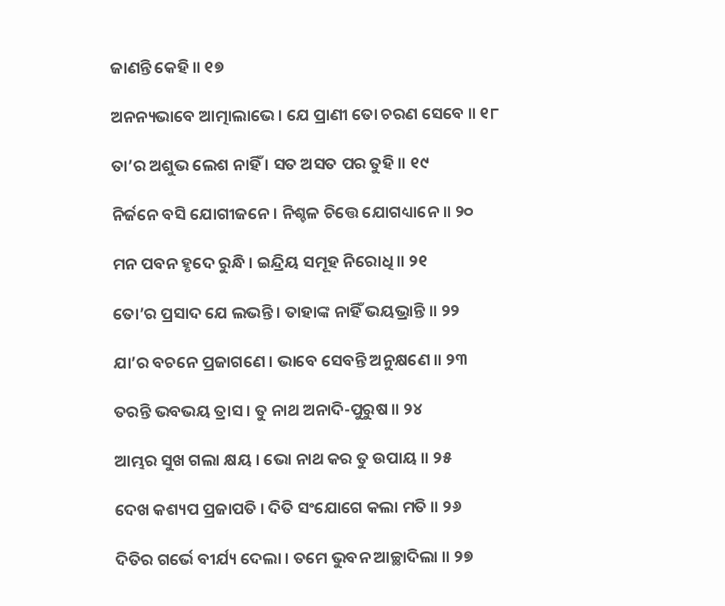ଜାଣନ୍ତି କେହି ॥ ୧୭

ଅନନ୍ୟଭାବେ ଆତ୍ମାଲାଭେ । ଯେ ପ୍ରାଣୀ ତୋ ଚରଣ ସେବେ ॥ ୧୮

ତା’ର ଅଶୁଭ ଲେଶ ନାହିଁ । ସତ ଅସତ ପର ତୁହି ॥ ୧୯

ନିର୍ଜନେ ବସି ଯୋଗୀଜନେ । ନିଶ୍ଚଳ ଚିତ୍ତେ ଯୋଗଧ୍ୟାନେ ॥ ୨୦

ମନ ପବନ ହୃଦେ ରୁନ୍ଧି । ଇନ୍ଦ୍ରିୟ ସମୂହ ନିରୋଧି ॥ ୨୧

ତୋ’ର ପ୍ରସାଦ ଯେ ଲଭନ୍ତି । ତାହାଙ୍କ ନାହିଁ ଭୟଭ୍ରାନ୍ତି ॥ ୨୨

ଯା’ର ବଚନେ ପ୍ରଜାଗଣେ । ଭାବେ ସେବନ୍ତି ଅନୁକ୍ଷଣେ ॥ ୨୩

ତରନ୍ତି ଭବଭୟ ତ୍ରାସ । ତୁ ନାଥ ଅନାଦି-ପୁରୁଷ ॥ ୨୪

ଆମ୍ଭର ସୁଖ ଗଲା କ୍ଷୟ । ଭୋ ନାଥ କର ତୁ ଉପାୟ ॥ ୨୫

ଦେଖ କଶ୍ୟପ ପ୍ରଜାପତି । ଦିତି ସଂଯୋଗେ କଲା ମତି ॥ ୨୬

ଦିତିର ଗର୍ଭେ ବୀର୍ଯ୍ୟ ଦେଲା । ତମେ ଭୁବନ ଆଚ୍ଛାଦିଲା ॥ ୨୭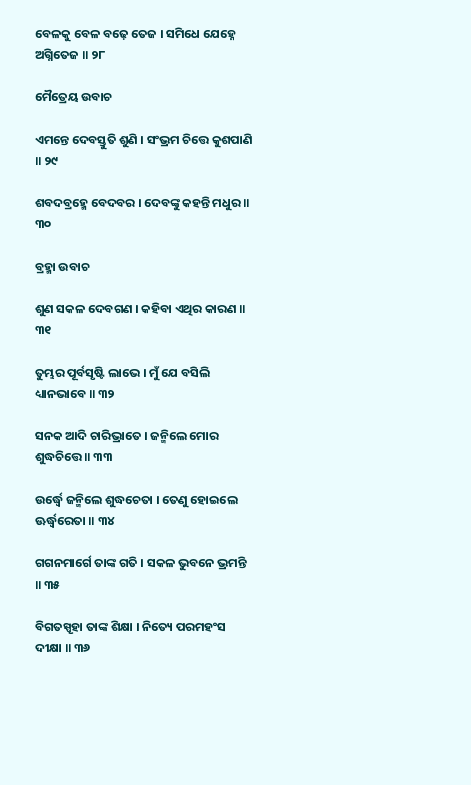ବେଳକୁ ବେଳ ବଢ଼େ ତେଜ । ସମିଧେ ଯେହ୍ନେ ଅଗ୍ନିତେଜ ॥ ୨୮

ମୈତ୍ରେୟ ଉବାଚ

ଏମନ୍ତେ ଦେବସ୍ତୁତି ଶୁଣି । ସଂଭ୍ରମ ଚିତ୍ତେ କୁଶପାଣି ॥ ୨୯

ଶବଦବ୍ରହ୍ମେ ବେଦବର । ଦେବଙ୍କୁ କହନ୍ତି ମଧୁର ॥ ୩୦

ବ୍ରହ୍ମା ଉବାଚ

ଶୁଣ ସକଳ ଦେବଗଣ । କହିବା ଏଥିର କାରଣ ॥ ୩୧

ତୁମ୍ଭର ପୂର୍ବସୃଷ୍ଟି ଲାଭେ । ମୁଁ ଯେ ବସିଲି ଧ୍ୟାନଭାବେ ॥ ୩୨

ସନକ ଆଦି ଚାରିଭ୍ରାତେ । ଜନ୍ମିଲେ ମୋର ଶୁଦ୍ଧଚିତ୍ତେ ॥ ୩୩

ଉର୍ଦ୍ଧ୍ୱେ ଜନ୍ମିଲେ ଶୁଦ୍ଧଚେତା । ତେଣୁ ହୋଇଲେ ଊର୍ଦ୍ଧ୍ୱରେତା ॥ ୩୪

ଗଗନମାର୍ଗେ ତାଙ୍କ ଗତି । ସକଳ ଭୁବନେ ଭ୍ରମନ୍ତି ॥ ୩୫

ବିଗତସ୍ପୃହା ତାଙ୍କ ଶିକ୍ଷା । ନିତ୍ୟେ ପରମହଂସ ଦୀକ୍ଷା ॥ ୩୬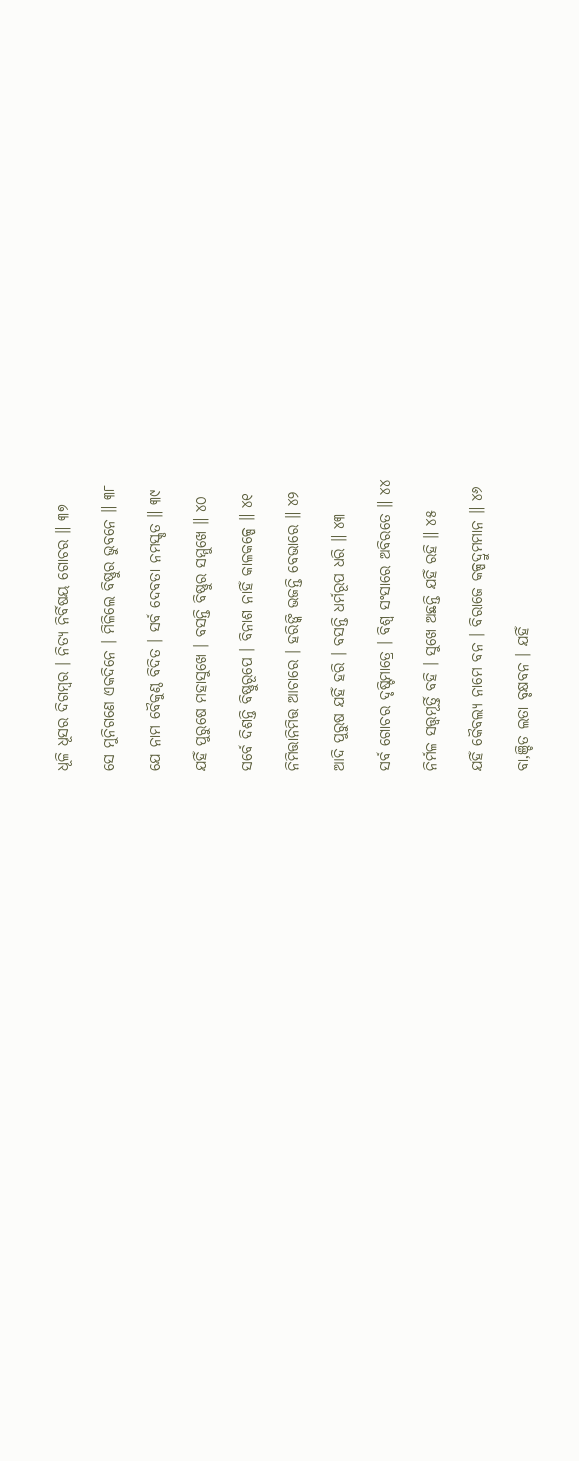ଧୂଳି ଧୂସର ଦିଗମ୍ବର । ନିତ୍ୟ ନିର୍ବିଷୟ ଗୋଚର ॥ ୩୭

ସେ ମୁନିଗଣେ ଏକଦିନେ । ମିଳିଲେ ବିଷ୍ଣୁର ଭୁବନେ ॥ ୩୮

ଯେ ନାମ ବୈକୁଣ୍ଠ ବିଦିତ । ସର୍ବ ଦେବତା ନମସ୍କୃତ ॥ ୩୯

ଯହିଁ ପୁରୁଷେ ମହାସୁଖେ । ବସନ୍ତି ବିଷ୍ଣୁର ସମ୍ମୁଖେ ॥ ୪୦

ସର୍ବେ ଦିଶନ୍ତି ବିଷ୍ଣୁରୂପେ । ବିନାଶ ନାହିଁ କାଳକଳ୍ପେ ॥ ୪୧

ନିମିତ୍ତାନିମିତ୍ତ ଆଚାରେ । ହରିଙ୍କି ଭଜନ୍ତି ବେଭାରେ ॥ ୪୨

ଆଦି ପୁରୁଷ ଯହିଁ ହରି । ବସନ୍ତି ଧର୍ମରୂପ ଧରି ॥ ୪୩

ସର୍ବ ଗୋଚର ଦୃଷ୍ଟିମାତ୍ରେ । ବିଶ୍ୱ ସଂସାରେ ଅବିରତେ ॥ ୪୪

ନିର୍ମଳ ସତ୍ତ୍ବମୂର୍ତ୍ତି ବହି । ସୁଖେ ଅଛନ୍ତି ଯହିଁ ରହି ॥ ୪୫

ଯହିଁ କୈବଲ୍ୟ ନାମେ ବନ । ବିରାଜେ କଳ୍ପଦ୍ରୁମମାନ ॥ ୪୬

ବା‚ଞ୍ଚିତ ଲତା ବୃକ୍ଷବନ । ଯହିଁ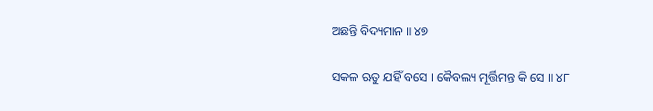ଅଛନ୍ତି ବିଦ୍ୟମାନ ॥ ୪୭

ସକଳ ଋତୁ ଯହିଁ ବସେ । କୈବଲ୍ୟ ମୂର୍ତ୍ତିମନ୍ତ କି ସେ ॥ ୪୮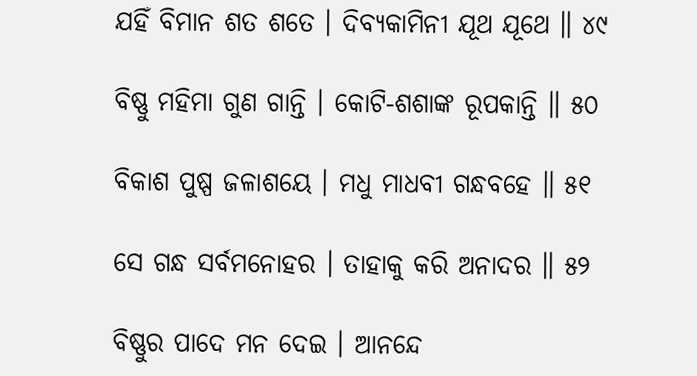ଯହିଁ ବିମାନ ଶତ ଶତେ । ଦିବ୍ୟକାମିନୀ ଯୂଥ ଯୂଥେ ॥ ୪୯

ବିଷ୍ଣୁ ମହିମା ଗୁଣ ଗାନ୍ତି । କୋଟି-ଶଶାଙ୍କ ରୂପକାନ୍ତି ॥ ୫୦

ବିକାଶ ପୁଷ୍ପ ଜଳାଶୟେ । ମଧୁ ମାଧବୀ ଗନ୍ଧବହେ ॥ ୫୧

ସେ ଗନ୍ଧ ସର୍ବମନୋହର । ତାହାକୁ କରି ଅନାଦର ॥ ୫୨

ବିଷ୍ଣୁର ପାଦେ ମନ ଦେଇ । ଆନନ୍ଦେ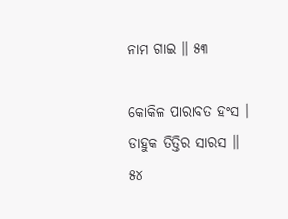ନାମ ଗାଇ ॥ ୫୩

କୋକିଳ ପାରାବତ ହଂସ । ଡାହୁକ ତିତ୍ତିର ସାରସ ॥ ୫୪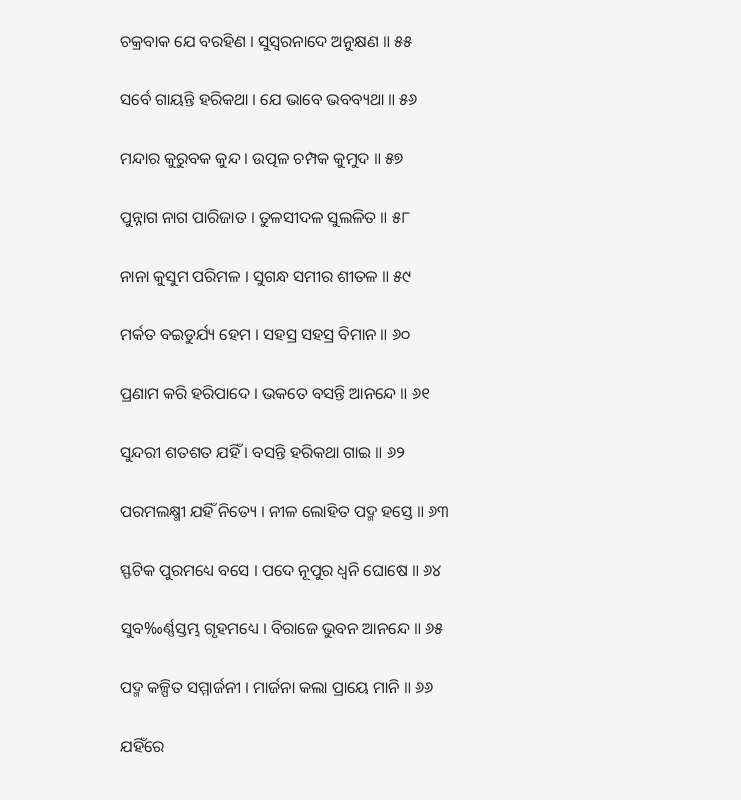ଚକ୍ରବାକ ଯେ ବରହିଣ । ସୁସ୍ୱରନାଦେ ଅନୁକ୍ଷଣ ॥ ୫୫

ସର୍ବେ ଗାୟନ୍ତି ହରିକଥା । ଯେ ଭାବେ ଭବବ୍ୟଥା ॥ ୫୬

ମନ୍ଦାର କୁରୁବକ କୁନ୍ଦ । ଉତ୍ପଳ ଚମ୍ପକ କୁମୁଦ ॥ ୫୭

ପୁନ୍ନାଗ ନାଗ ପାରିଜାତ । ତୁଳସୀଦଳ ସୁଲଳିତ ॥ ୫୮

ନାନା କୁସୁମ ପରିମଳ । ସୁଗନ୍ଧ ସମୀର ଶୀତଳ ॥ ୫୯

ମର୍କତ ବଇଡୁର୍ଯ୍ୟ ହେମ । ସହସ୍ର ସହସ୍ର ବିମାନ ॥ ୬୦

ପ୍ରଣାମ କରି ହରିପାଦେ । ଭକତେ ବସନ୍ତି ଆନନ୍ଦେ ॥ ୬୧

ସୁନ୍ଦରୀ ଶତଶତ ଯହିଁ । ବସନ୍ତି ହରିକଥା ଗାଇ ॥ ୬୨

ପରମଲକ୍ଷ୍ମୀ ଯହିଁ ନିତ୍ୟେ । ନୀଳ ଲୋହିତ ପଦ୍ମ ହସ୍ତେ ॥ ୬୩

ସ୍ଫଟିକ ପୁରମଧ୍ୟେ ବସେ । ପଦେ ନୂପୁର ଧ୍ୱନି ଘୋଷେ ॥ ୬୪

ସୁବ‰ର୍ଣ୍ଣସ୍ତମ୍ଭ ଗୃହମଧ୍ୟେ । ବିରାଜେ ଭୁବନ ଆନନ୍ଦେ ॥ ୬୫

ପଦ୍ମ କଳ୍ପିତ ସମ୍ମାର୍ଜନୀ । ମାର୍ଜନା କଲା ପ୍ରାୟେ ମାନି ॥ ୬୬

ଯହିଁରେ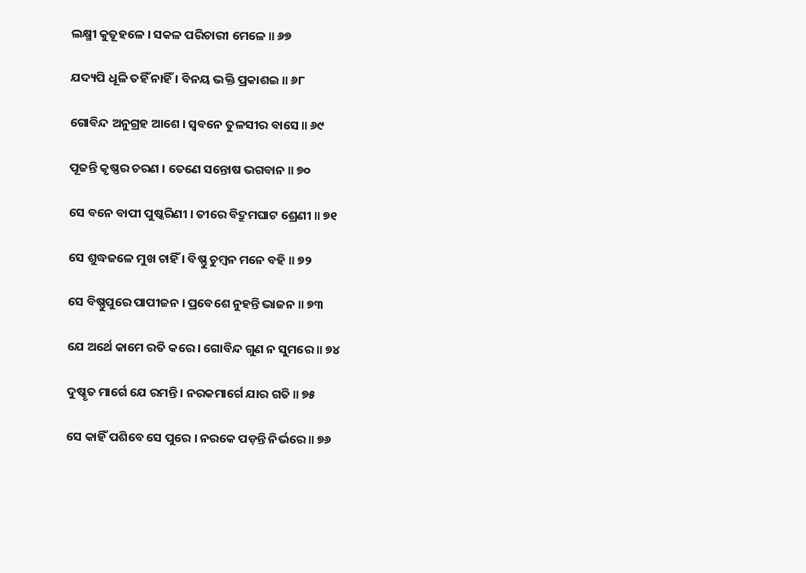ଲକ୍ଷ୍ମୀ କୁତୂହଳେ । ସକଳ ପରିଚାରୀ ମେଳେ ॥ ୬୭

ଯଦ୍ୟପି ଧୂଳି ତହିଁ ନାହିଁ । ବିନୟ ଭକ୍ତି ପ୍ରକାଶଇ ॥ ୬୮

ଗୋବିନ୍ଦ ଅନୁଗ୍ରହ ଆଶେ । ସ୍ୱବନେ ତୁଳସୀର ବାସେ ॥ ୬୯

ପୂଜନ୍ତି କୃଷ୍ଣର ଚରଣ । ତେଣେ ସନ୍ତୋଷ ଭଗବାନ ॥ ୭୦

ସେ ବନେ ବାପୀ ପୁଷ୍କରିଣୀ । ତୀରେ ବିଦ୍ରୁମଘାଟ ଶ୍ରେଣୀ ॥ ୭୧

ସେ ଶୁଦ୍ଧଜଳେ ମୁଖ ଚାହିଁ । ବିଷ୍ଣୁ ଚୁମ୍ବନ ମନେ ବହି ॥ ୭୨

ସେ ବିଷ୍ଣୁପୁରେ ପାପୀଜନ । ପ୍ରବେଶେ ନୁହନ୍ତି ଭାଜନ ॥ ୭୩

ଯେ ଅର୍ଥେ କାମେ ରତି କରେ । ଗୋବିନ୍ଦ ଗୁଣ ନ ସୁମରେ ॥ ୭୪

ଦୁଷ୍କୃତ ମାର୍ଗେ ଯେ ରମନ୍ତି । ନରକମାର୍ଗେ ଯାର ଗତି ॥ ୭୫

ସେ କାହିଁ ପଶିବେ ସେ ପୁରେ । ନରକେ ପଡ଼ନ୍ତି ନିର୍ଭରେ ॥ ୭୬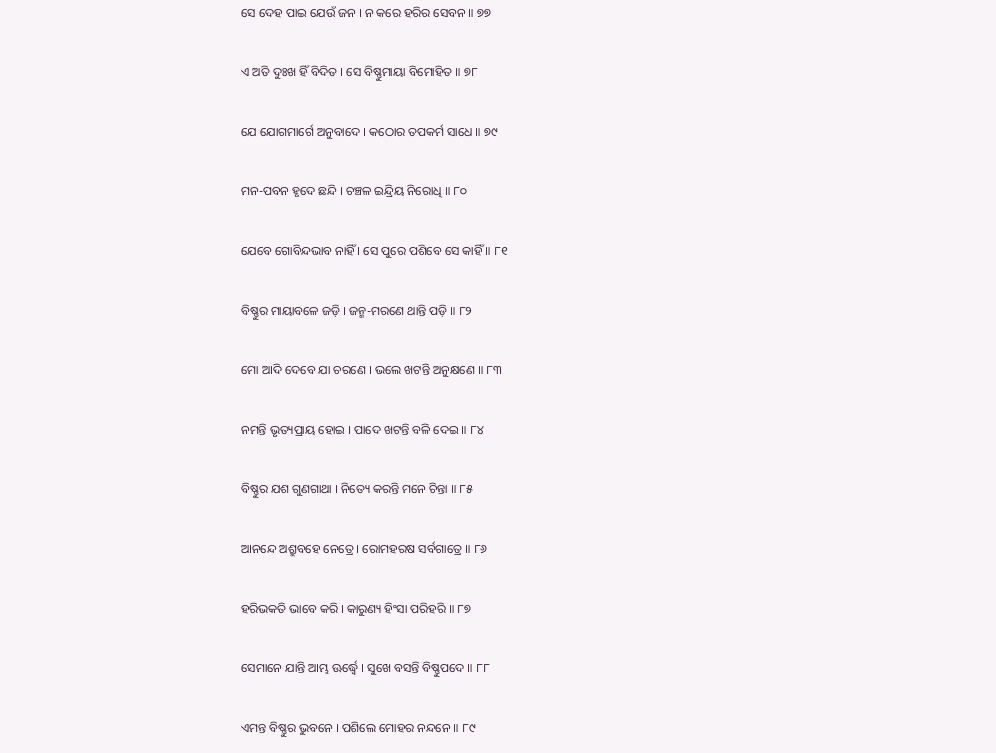ସେ ଦେହ ପାଇ ଯେଉଁ ଜନ । ନ କରେ ହରିର ସେବନ ॥ ୭୭

ଏ ଅତି ଦୁଃଖ ହିଁ ବିଦିତ । ସେ ବିଷ୍ଣୁମାୟା ବିମୋହିତ ॥ ୭୮

ଯେ ଯୋଗମାର୍ଗେ ଅନୁବାଦେ । କଠୋର ତପକର୍ମ ସାଧେ ॥ ୭୯

ମନ-ପବନ ହୃଦେ ଛନ୍ଦି । ଚଞ୍ଚଳ ଇନ୍ଦ୍ରିୟ ନିରୋଧି ॥ ୮୦

ଯେବେ ଗୋବିନ୍ଦଭାବ ନାହିଁ । ସେ ପୁରେ ପଶିବେ ସେ କାହିଁ ॥ ୮୧

ବିଷ୍ଣୁର ମାୟାବଳେ ଜଡ଼ି । ଜନ୍ମ-ମରଣେ ଥାନ୍ତି ପଡ଼ି ॥ ୮୨

ମୋ ଆଦି ଦେବେ ଯା ଚରଣେ । ଭଲେ ଖଟନ୍ତି ଅନୁକ୍ଷଣେ ॥ ୮୩

ନମନ୍ତି ଭୃତ୍ୟପ୍ରାୟ ହୋଇ । ପାଦେ ଖଟନ୍ତି ବଳି ଦେଇ ॥ ୮୪

ବିଷ୍ଣୁର ଯଶ ଗୁଣଗାଥା । ନିତ୍ୟେ କରନ୍ତି ମନେ ଚିନ୍ତା ॥ ୮୫

ଆନନ୍ଦେ ଅଶ୍ରୁବହେ ନେତ୍ରେ । ରୋମହରଷ ସର୍ବଗାତ୍ରେ ॥ ୮୬

ହରିଭକତି ଭାବେ କରି । କାରୁଣ୍ୟ ହିଂସା ପରିହରି ॥ ୮୭

ସେମାନେ ଯାନ୍ତି ଆମ୍ଭ ଊର୍ଦ୍ଧ୍ୱେ । ସୁଖେ ବସନ୍ତି ବିଷ୍ଣୁପଦେ ॥ ୮୮

ଏମନ୍ତ ବିଷ୍ଣୁର ଭୁବନେ । ପଶିଲେ ମୋହର ନନ୍ଦନେ ॥ ୮୯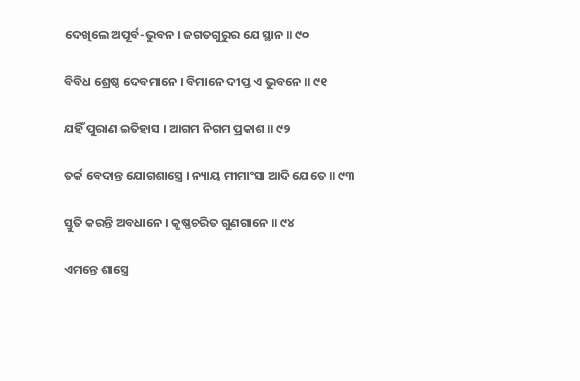ଦେଖିଲେ ଅପୂର୍ବ-ଭୁବନ । ଜଗତଗୁରୁର ଯେ ସ୍ଥାନ ॥ ୯୦

ବିବିଧ ଶ୍ରେଷ୍ଠ ଦେବମାନେ । ବିମାନେ ଦୀପ୍ତ ଏ ଭୁବନେ ॥ ୯୧

ଯହିଁ ପୁରାଣ ଇତିହାସ । ଆଗମ ନିଗମ ପ୍ରକାଶ ॥ ୯୨

ତର୍କ ବେଦାନ୍ତ ଯୋଗଶାସ୍ତ୍ରେ । ନ୍ୟାୟ ମୀମାଂସା ଆଦି ଯେତେ ॥ ୯୩

ସ୍ତୁତି କରନ୍ତି ଅବଧାନେ । କୃଷ୍ଣଚରିତ ଗୁଣଗାନେ ॥ ୯୪

ଏମନ୍ତେ ଶାସ୍ତ୍ରେ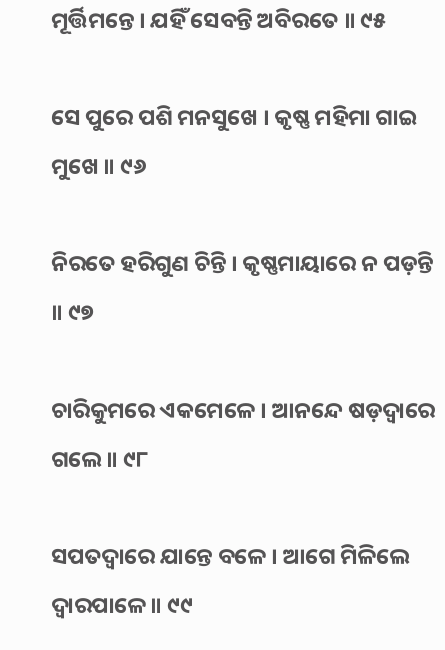ମୂର୍ତ୍ତିମନ୍ତେ । ଯହିଁ ସେବନ୍ତି ଅବିରତେ ॥ ୯୫

ସେ ପୁରେ ପଶି ମନସୁଖେ । କୃଷ୍ଣ ମହିମା ଗାଇ ମୁଖେ ॥ ୯୬

ନିରତେ ହରିଗୁଣ ଚିନ୍ତି । କୃଷ୍ଣମାୟାରେ ନ ପଡ଼ନ୍ତି ॥ ୯୭

ଚାରିକୁମରେ ଏକମେଳେ । ଆନନ୍ଦେ ଷଡ଼ଦ୍ୱାରେ ଗଲେ ॥ ୯୮

ସପତଦ୍ୱାରେ ଯାନ୍ତେ ବଳେ । ଆଗେ ମିଳିଲେ ଦ୍ୱାରପାଳେ ॥ ୯୯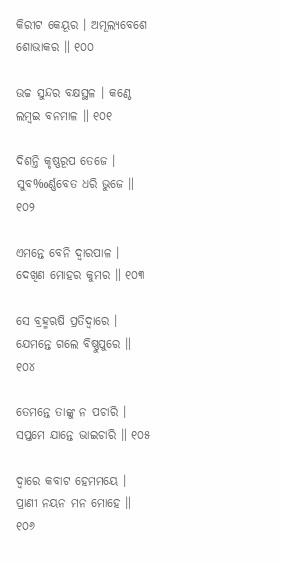କିରୀଟ କେୟୂର । ଅମୂଲ୍ୟବେଶେ ଶୋଭାକର ॥ ୧୦୦

ଉଚ୍ଚ ସୁନ୍ଦର ବକ୍ଷସ୍ଥଳ । କଣ୍ଠେ ଲମ୍ବଇ ବନମାଳ ॥ ୧୦୧

ଦିଶନ୍ତି କୃଷ୍ଣରୂପ ତେଜେ । ସୁବ‰ର୍ଣ୍ଣବେତ ଧରି ଭୁଜେ ॥ ୧୦୨

ଏମନ୍ତେ ବେନି ଦ୍ୱାରପାଳ । ଦେଖିଣ ମୋହର କୁମର ॥ ୧୦୩

ସେ ବ୍ରହ୍ମଋଷି ପ୍ରତିଦ୍ୱାରେ । ଯେମନ୍ତେ ଗଲେ ବିଷ୍ଣୁପୁରେ ॥ ୧୦୪

ତେମନ୍ତେ ତାଙ୍କୁ ନ ପଚାରି । ସପ୍ତମେ ଯାନ୍ତେ ଭାଇଚାରି ॥ ୧୦୫

ଦ୍ୱାରେ କବାଟ ହେମମୟେ । ପ୍ରାଣୀ ନୟନ ମନ ମୋହେ ॥ ୧୦୬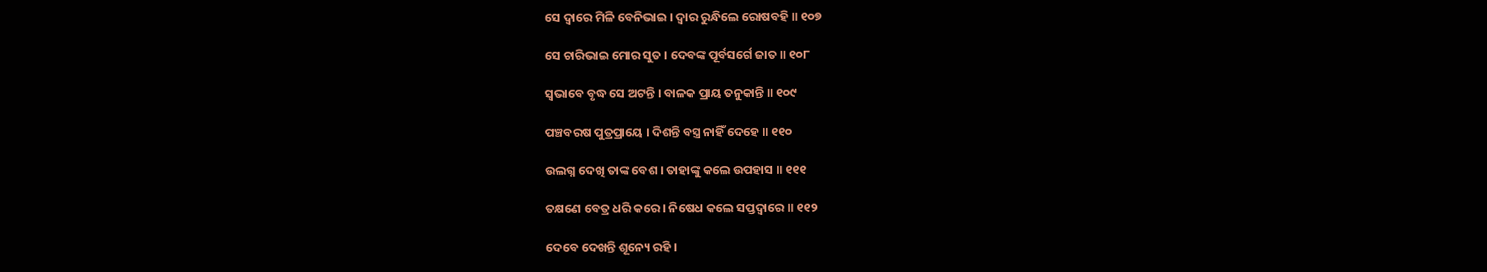ସେ ଦ୍ୱାରେ ମିଳି ବେନିଭାଇ । ଦ୍ୱାର ରୁନ୍ଧିଲେ ରୋଷବହି ॥ ୧୦୭

ସେ ଚାରିଭାଇ ମୋର ସୁତ । ଦେବଙ୍କ ପୂର୍ବସର୍ଗେ ଜାତ ॥ ୧୦୮

ସ୍ୱଭାବେ ବୃଦ୍ଧ ସେ ଅଟନ୍ତି । ବାଳକ ପ୍ରାୟ ତନୁକାନ୍ତି ॥ ୧୦୯

ପଞ୍ଚବରଷ ପୁତ୍ରପ୍ରାୟେ । ଦିଶନ୍ତି ବସ୍ତ୍ର ନାହିଁ ଦେହେ ॥ ୧୧୦

ଉଲଗ୍ନ ଦେଖି ତାଙ୍କ ବେଶ । ତାହାଙ୍କୁ କଲେ ଉପହାସ ॥ ୧୧୧

ତକ୍ଷଣେ ବେତ୍ର ଧରି କରେ । ନିଷେଧ କଲେ ସପ୍ତଦ୍ୱାରେ ॥ ୧୧୨

ଦେବେ ଦେଖନ୍ତି ଶୂନ୍ୟେ ରହି ।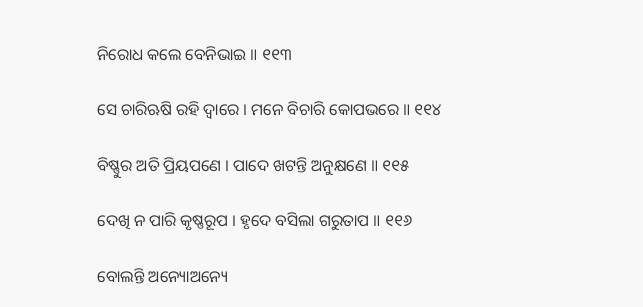ନିରୋଧ କଲେ ବେନିଭାଇ ॥ ୧୧୩

ସେ ଚାରିଋଷି ରହି ଦ୍ୱାରେ । ମନେ ବିଚାରି କୋପଭରେ ॥ ୧୧୪

ବିଷ୍ଣୁର ଅତି ପ୍ରିୟପଣେ । ପାଦେ ଖଟନ୍ତି ଅନୁକ୍ଷଣେ ॥ ୧୧୫

ଦେଖି ନ ପାରି କୃଷ୍ଣରୂପ । ହୃଦେ ବସିଲା ଗରୁତାପ ॥ ୧୧୬

ବୋଲନ୍ତି ଅନ୍ୟୋଅନ୍ୟେ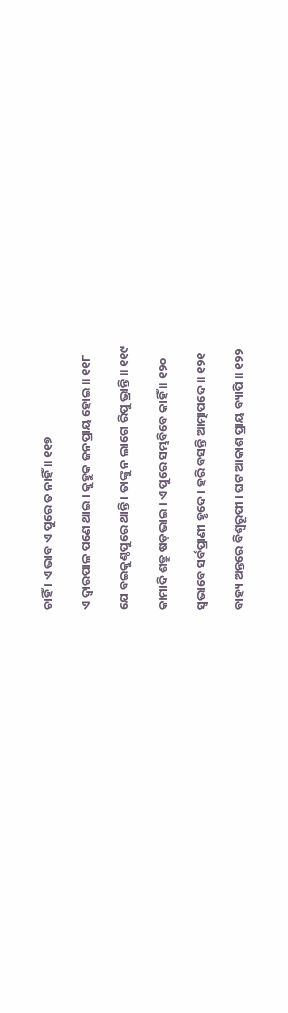ଚାହିଁ । ଏ ଭାବ ଏ ପୁରେ ତ ନାହିଁ ॥ ୧୧୭

ଏ ଦ୍ୱାରପାଳ ପଣେ ଥାଇ । କୁହୁକ ଜନପ୍ରାୟ ହୋଇ ॥ ୧୧୮

ଯେ ବଇକୁଣ୍ଠପୁରେ ଥାନ୍ତି । ତାଙ୍କୁ ନ ଲାଗେ ରିପୁ ଭ୍ରାନ୍ତି ॥ ୧୧୯

କାମାଦି ଶତ୍ରୁ ଷଡ଼ଭାଇ । ଏ ପୁରେ ସମ୍ଭବିବେ କାହିଁ ॥ ୧୨୦

ସ୍ୱଭାବେ ସର୍ବପ୍ରାଣୀ ହୃଦେ । ହରି ବସନ୍ତି ଆତ୍ମାପଦେ ॥ ୧୨୧

ବାହ୍ୟ ଅନ୍ତରେ ବିଶ୍ୱରୂପୀ । ଘଟ ଆକାଶ ପ୍ରାୟ ବ୍ୟାପି ॥ ୧୨୨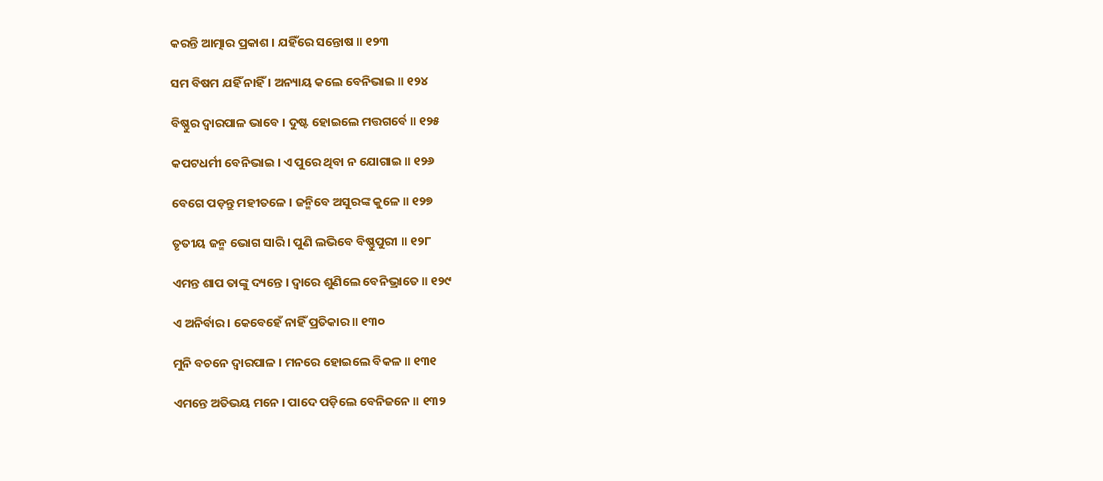କରନ୍ତି ଆତ୍ମାର ପ୍ରକାଶ । ଯହିଁରେ ସନ୍ତୋଷ ॥ ୧୨୩

ସମ ବିଷମ ଯହିଁ ନାହିଁ । ଅନ୍ୟାୟ କଲେ ବେନିଭାଇ ॥ ୧୨୪

ବିଷ୍ଣୁର ଦ୍ୱାରପାଳ ଭାବେ । ଦୁଷ୍ଟ ହୋଇଲେ ମତ୍ତଗର୍ବେ ॥ ୧୨୫

କପଟଧର୍ମୀ ବେନିଭାଇ । ଏ ପୁରେ ଥିବା ନ ଯୋଗାଇ ॥ ୧୨୬

ବେଗେ ପଡ଼ନ୍ତୁ ମହୀତଳେ । ଜନ୍ମିବେ ଅସୁରଙ୍କ କୁଳେ ॥ ୧୨୭

ତୃତୀୟ ଜନ୍ମ ଭୋଗ ସାରି । ପୁଣି ଲଭିବେ ବିଷ୍ଣୁପୁରୀ ॥ ୧୨୮

ଏମନ୍ତ ଶାପ ତାଙ୍କୁ ଦ୍ୟନ୍ତେ । ଦ୍ୱାରେ ଶୁଣିଲେ ବେନିଭ୍ରାତେ ॥ ୧୨୯

ଏ ଅନିର୍ବାର । କେବେହେଁ ନାହିଁ ପ୍ରତିକାର ॥ ୧୩୦

ମୁନି ବଚନେ ଦ୍ୱାରପାଳ । ମନରେ ହୋଇଲେ ବିକଳ ॥ ୧୩୧

ଏମନ୍ତେ ଅତିଭୟ ମନେ । ପାଦେ ପଡ଼ିଲେ ବେନିଜନେ ॥ ୧୩୨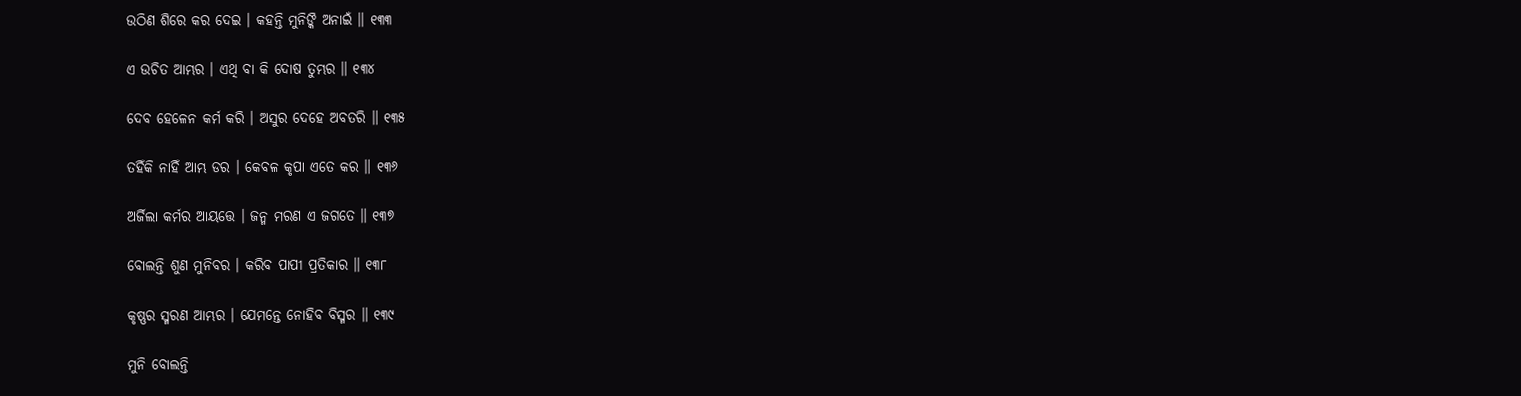ଉଠିଣ ଶିରେ କର ଦେଇ । କହନ୍ତି ମୁନିଙ୍କି ଅନାଇଁ ॥ ୧୩୩

ଏ ଉଚିତ ଆମ୍ଭର । ଏଥି ବା କି ଦୋଷ ତୁମ୍ଭର ॥ ୧୩୪

ଦେବ ହେଳେନ କର୍ମ କରି । ଅସୁର ଦେହେ ଅବତରି ॥ ୧୩୫

ତହିଁକି ନାହିଁ ଆମ୍ଭ ଡର । କେବଳ କୃପା ଏତେ କର ॥ ୧୩୬

ଅର୍ଜିଲା କର୍ମର ଆୟତ୍ତେ । ଜନ୍ମ ମରଣ ଏ ଜଗତେ ॥ ୧୩୭

ବୋଲନ୍ତି ଶୁଣ ମୁନିବର । କରିବ ପାପୀ ପ୍ରତିକାର ॥ ୧୩୮

କୃଷ୍ଣର ସ୍ମରଣ ଆମ୍ଭର । ଯେମନ୍ତେ ନୋହିବ ବିସ୍ମର ॥ ୧୩୯

ମୁନି ବୋଲନ୍ତି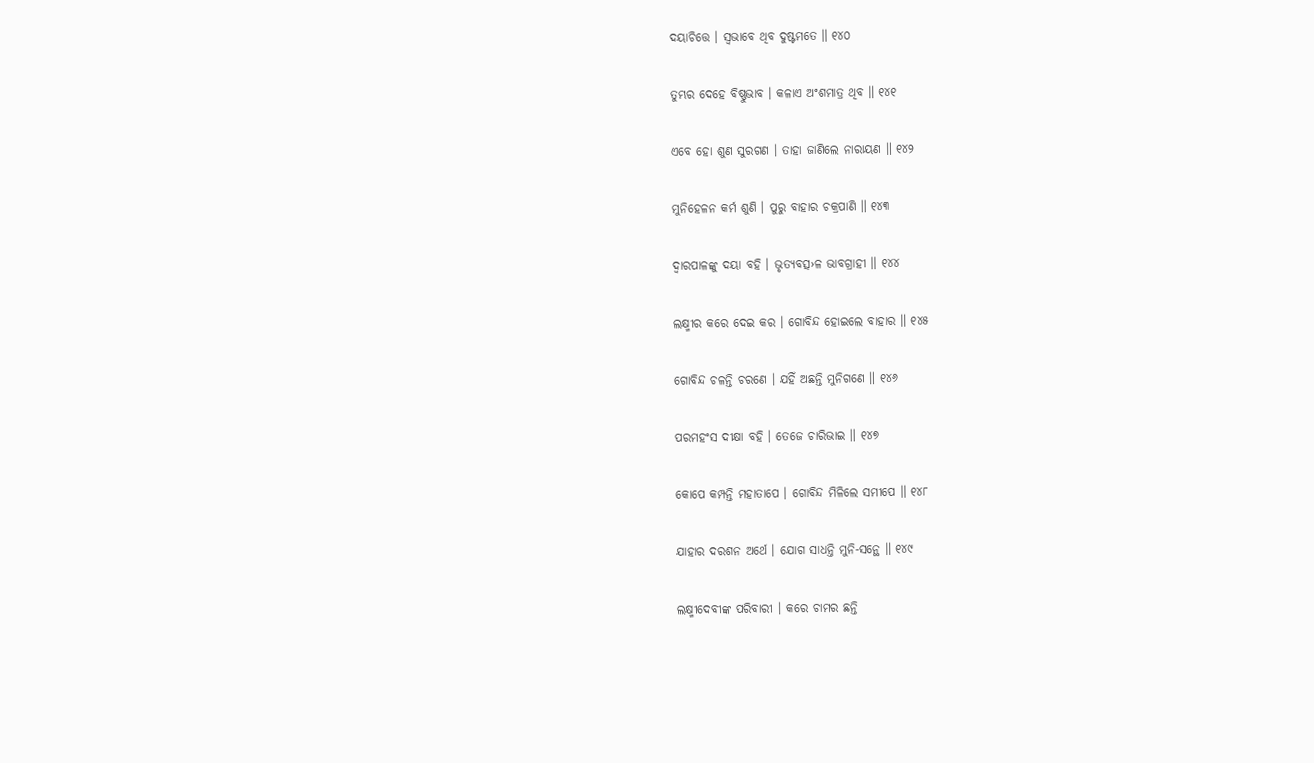ଦୟାଚିତ୍ତେ । ସ୍ୱଭାବେ ଥିବ ଦୁଷ୍ଟମତେ ॥ ୧୪୦

ତୁମ୍ଭର ଦେହେ ବିଷ୍ଣୁଭାବ । କଳାଏ ଅଂଶମାତ୍ର ଥିବ ॥ ୧୪୧

ଏବେ ହୋ ଶୁଣ ସୁରଗଣ । ତାହା ଜାଣିଲେ ନାରାୟଣ ॥ ୧୪୨

ମୁନିହେଳନ କର୍ମ ଶୁଣି । ପୁରୁ ବାହାର ଚକ୍ରପାଣି ॥ ୧୪୩

ଦ୍ୱାରପାଳଙ୍କୁ ଦୟା ବହି । ଭୃତ୍ୟବତ୍ସ›ଳ ଭାବଗ୍ରାହୀ ॥ ୧୪୪

ଲକ୍ଷ୍ମୀର କରେ ଦେଇ କର । ଗୋବିନ୍ଦ ହୋଇଲେ ବାହାର ॥ ୧୪୫

ଗୋବିନ୍ଦ ଚଳନ୍ତି ଚରଣେ । ଯହିଁ ଅଛନ୍ତି ମୁନିଗଣେ ॥ ୧୪୬

ପରମହଂସ ଦୀକ୍ଷା ବହି । ତେଜେ ଚାରିଭାଇ ॥ ୧୪୭

କୋପେ କମ୍ପନ୍ତି ମହାତାପେ । ଗୋବିନ୍ଦ ମିଳିଲେ ସମୀପେ ॥ ୧୪୮

ଯାହାର ଦରଶନ ଅର୍ଥେ । ଯୋଗ ସାଧନ୍ତି ମୁନି-ସନ୍ଥେ ॥ ୧୪୯

ଲକ୍ଷ୍ମୀଦେବୀଙ୍କ ପରିବାରୀ । କରେ ଚାମର ଛନ୍ତି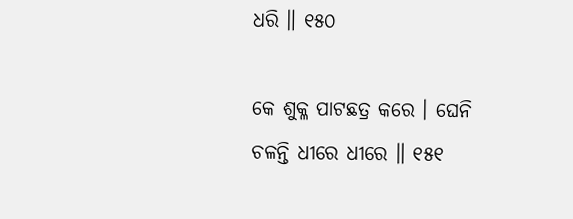ଧରି ॥ ୧୫୦

କେ ଶୁକ୍ଳ ପାଟଛତ୍ର କରେ । ଘେନି ଚଳନ୍ତି ଧୀରେ ଧୀରେ ॥ ୧୫୧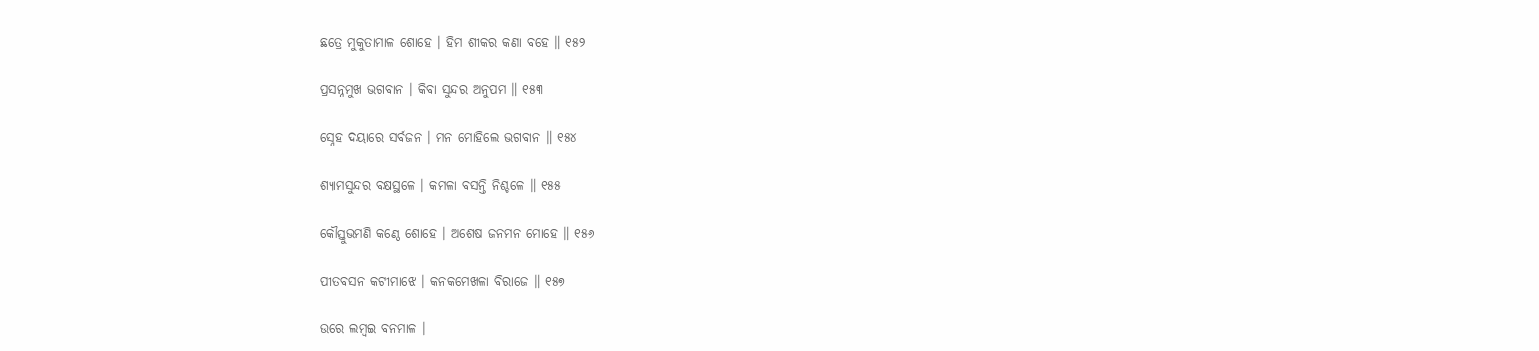ଛତ୍ରେ ମୁକୁତାମାଳ ଶୋହେ । ହିମ ଶୀକର କଣା ବହେ ॥ ୧୫୨

ପ୍ରସନ୍ନମୁଖ ଭଗବାନ । କିବା ସୁନ୍ଦର ଅନୁପମ ॥ ୧୫୩

ସ୍ନେହ ଦୟାରେ ସର୍ବଜନ । ମନ ମୋହିଲେ ଭଗବାନ ॥ ୧୫୪

ଶ୍ୟାମସୁନ୍ଦର ବକ୍ଷସ୍ଥଳେ । କମଳା ବସନ୍ତି ନିଶ୍ଚଳେ ॥ ୧୫୫

କୌସ୍ତୁଭମଣି କଣ୍ଠେ ଶୋହେ । ଅଶେଷ ଜନମନ ମୋହେ ॥ ୧୫୬

ପୀତବସନ କଟୀମାଝେ । କନକମେଖଳା ବିରାଜେ ॥ ୧୫୭

ଉରେ ଲମ୍ବଇ ବନମାଳ ।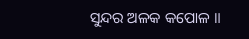ସୁନ୍ଦର ଅଳକ କପୋଳ ॥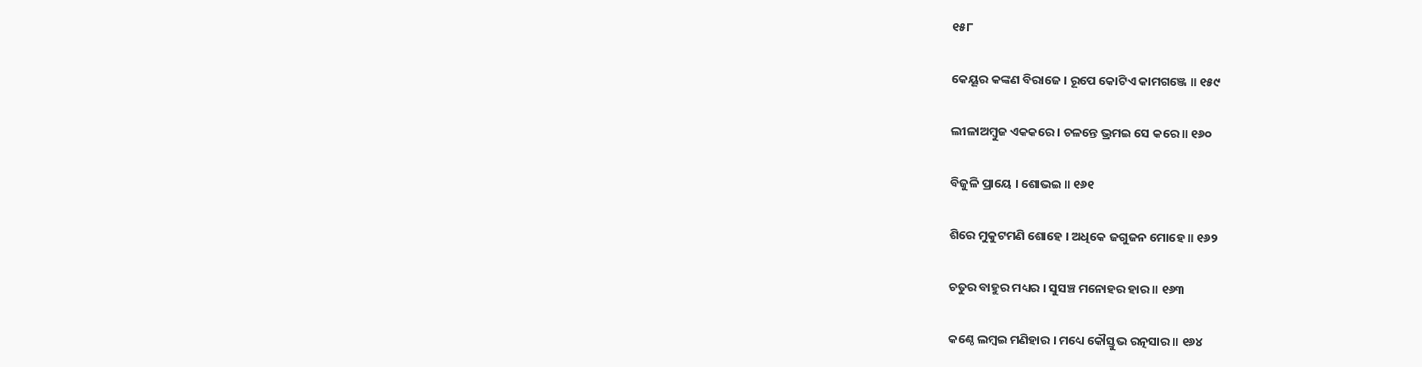୧୫୮

କେୟୂର କଙ୍କଣ ବିରାଜେ । ରୂପେ କୋଟିଏ କାମଗଞ୍ଜେ ॥ ୧୫୯

ଲୀଳାଅମ୍ବୁଜ ଏକକରେ । ଚଳନ୍ତେ ଭ୍ରମଇ ସେ କରେ ॥ ୧୬୦

ବିଜୁଳି ପ୍ରାୟେ । ଶୋଭଇ ॥ ୧୬୧

ଶିରେ ମୁକୁଟମଣି ଶୋହେ । ଅଧିକେ ଜଗୁଜନ ମୋହେ ॥ ୧୬୨

ଚତୁର ବାହୁର ମଧ୍ୟର । ସୁସଞ୍ଚ ମନୋହର ହାର ॥ ୧୬୩

କଣ୍ଠେ ଲମ୍ବଇ ମଣିହାର । ମଧ୍ୟେ କୌସ୍ତୁଭ ରତ୍ନସାର ॥ ୧୬୪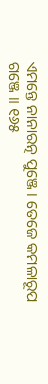ଏମନ୍ତେ ନାନାରତ୍ନ ପୁଞ୍ଜେ । ତେଜେ କମଳାରୂପ ଗଞ୍ଜେ ॥ ୧୬୫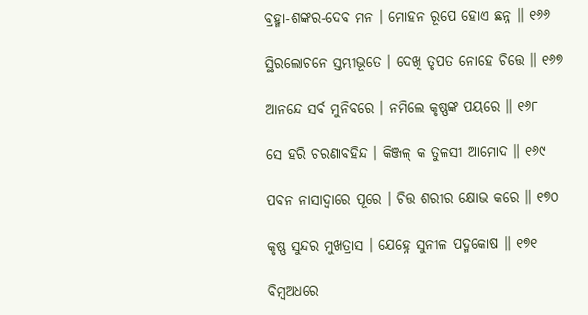ବ୍ରହ୍ମା-ଶଙ୍କର-ଦେବ ମନ । ମୋହନ ରୂପେ ହୋଏ ଛନ୍ନ ॥ ୧୬୬

ସ୍ଥିରଲୋଚନେ ସ୍ତମ୍ଭୀଭୂତେ । ଦେଖି ତୃପତ ନୋହେ ଚିତ୍ତେ ॥ ୧୬୭

ଆନନ୍ଦେ ସର୍ବ ମୁନିବରେ । ନମିଲେ କୃଷ୍ଣଙ୍କ ପୟରେ ॥ ୧୬୮

ସେ ହରି ଚରଣାବହିନ୍ଦ । କିଞ୍ଜଳ୍ କ ତୁଳସୀ ଆମୋଦ ॥ ୧୬୯

ପବନ ନାସାଦ୍ୱାରେ ପୂରେ । ଚିତ୍ତ ଶରୀର କ୍ଷୋଭ କରେ ॥ ୧୭୦

କୃଷ୍ଣ ସୁନ୍ଦର ମୁଖତ୍ରାସ । ଯେହ୍ନେ ସୁନୀଳ ପଦ୍ମକୋଷ ॥ ୧୭୧

ବିମ୍ବଅଧରେ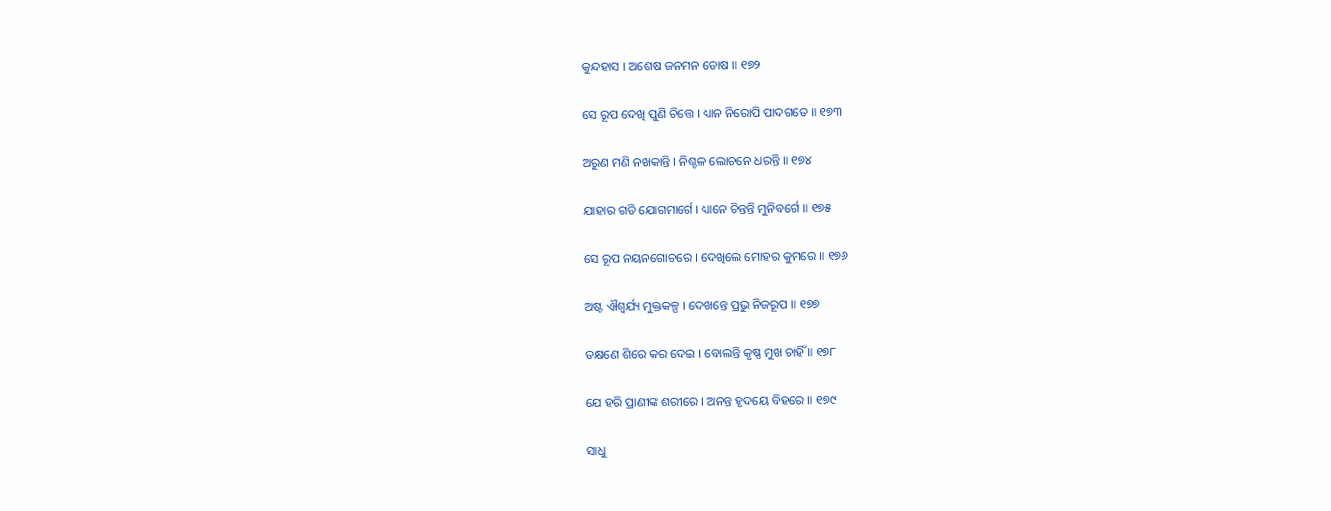କୁନ୍ଦହାସ । ଅଶେଷ ଜନମନ ତୋଷ ॥ ୧୭୨

ସେ ରୂପ ଦେଖି ପୁଣି ଚିତ୍ତେ । ଧ୍ୟାନ ନିରୋପି ପାଦଗତେ ॥ ୧୭୩

ଅରୁଣ ମଣି ନଖକାନ୍ତି । ନିଶ୍ଚଳ ଲୋଚନେ ଧରନ୍ତି ॥ ୧୭୪

ଯାହାର ଗତି ଯୋଗମାର୍ଗେ । ଧ୍ୟାନେ ଚିନ୍ତନ୍ତି ମୁନିବର୍ଗେ ॥ ୧୭୫

ସେ ରୂପ ନୟନଗୋଚରେ । ଦେଖିଲେ ମୋହର କୁମରେ ॥ ୧୭୬

ଅଷ୍ଟ ଐଶ୍ୱର୍ଯ୍ୟ ମୁକ୍ତକଳ୍ପ । ଦେଖନ୍ତେ ପ୍ରଭୁ ନିଜରୂପ ॥ ୧୭୭

ତକ୍ଷଣେ ଶିରେ କର ଦେଇ । ବୋଲନ୍ତି କୃଷ୍ଣ ମୁଖ ଚାହିଁ ॥ ୧୭୮

ଯେ ହରି ପ୍ରାଣୀଙ୍କ ଶରୀରେ । ଅନନ୍ତ ହୃଦୟେ ବିହରେ ॥ ୧୭୯

ସାଧୁ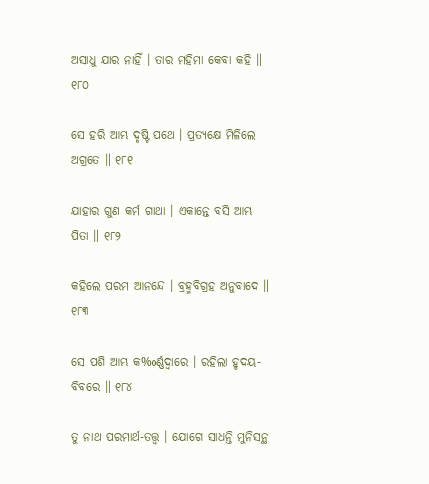ଅସାଧୁ ଯାର ନାହିଁ । ତାର ମହିମା କେବା କହି ॥ ୧୮୦

ସେ ହରି ଆମ୍ଭ ଦୃଷ୍ଟି ପଥେ । ପ୍ରତ୍ୟକ୍ଷେ ମିଳିଲେ ଅଗ୍ରତେ ॥ ୧୮୧

ଯାହାର ଗୁଣ କର୍ମ ଗାଥା । ଏକାନ୍ତେ ବସି ଆମ୍ଭ ପିତା ॥ ୧୮୨

କହିଲେ ପରମ ଆନନ୍ଦେ । ବ୍ରହ୍ମବିଗ୍ରହ ଅନୁବାଦେ ॥ ୧୮୩

ସେ ପଶି ଆମ୍ଭ କ‰ର୍ଣ୍ଣଦ୍ବାରେ । ରହିଲା ହୃଦୟ-ବିବରେ ॥ ୧୮୪

ତୁ ନାଥ ପରମାର୍ଥ-ତତ୍ତ୍ବ । ଯୋଗେ ସାଧନ୍ତି ମୁନିସନ୍ଥ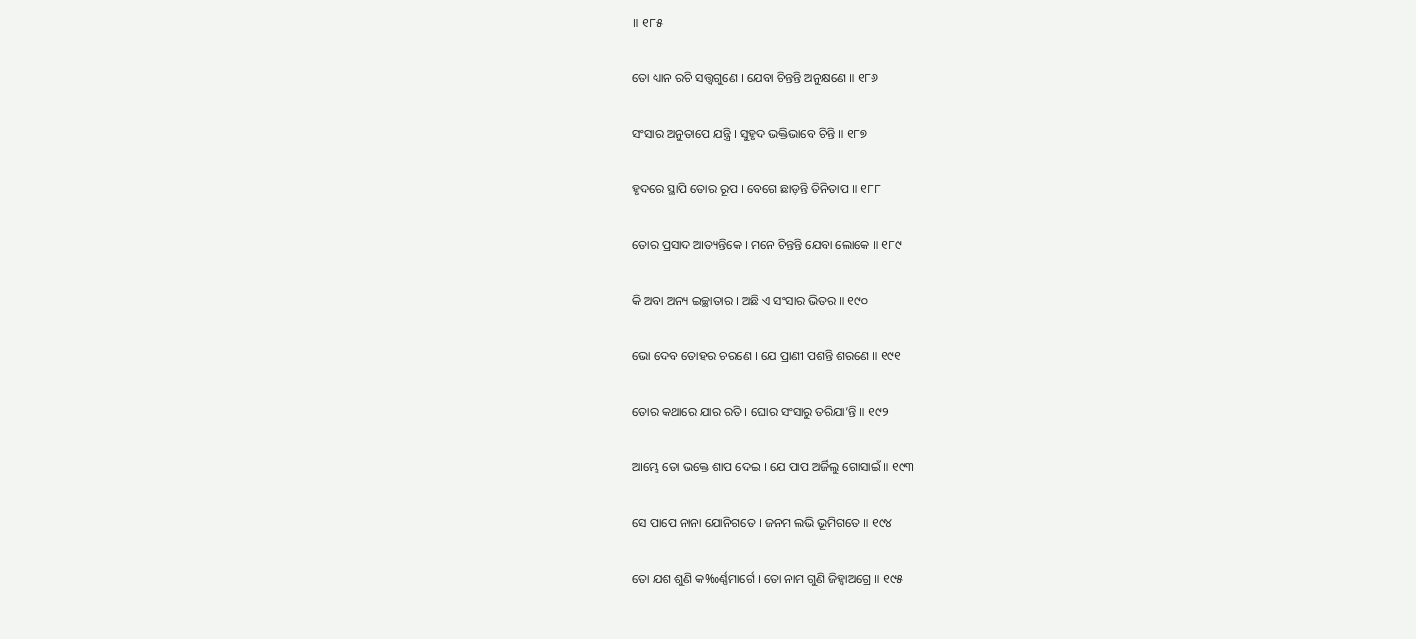॥ ୧୮୫

ତୋ ଧ୍ୟାନ ରଚି ସତ୍ତ୍ବଗୁଣେ । ଯେବା ଚିନ୍ତନ୍ତି ଅନୁକ୍ଷଣେ ॥ ୧୮୬

ସଂସାର ଅନୁତାପେ ଯନ୍ତ୍ରି । ସୁହୃଦ ଭକ୍ତିଭାବେ ଚିନ୍ତି ॥ ୧୮୭

ହୃଦରେ ସ୍ଥାପି ତୋର ରୂପ । ବେଗେ ଛାଡ଼ନ୍ତି ତିନିତାପ ॥ ୧୮୮

ତୋର ପ୍ରସାଦ ଆତ୍ୟନ୍ତିକେ । ମନେ ଚିନ୍ତନ୍ତି ଯେବା ଲୋକେ ॥ ୧୮୯

କି ଅବା ଅନ୍ୟ ଇଚ୍ଛାତାର । ଅଛି ଏ ସଂସାର ଭିତର ॥ ୧୯୦

ଭୋ ଦେବ ତୋହର ଚରଣେ । ଯେ ପ୍ରାଣୀ ପଶନ୍ତି ଶରଣେ ॥ ୧୯୧

ତୋର କଥାରେ ଯାର ରତି । ଘୋର ସଂସାରୁ ତରିଯା’ନ୍ତି ॥ ୧୯୨

ଆମ୍ଭେ ତୋ ଭକ୍ତେ ଶାପ ଦେଇ । ଯେ ପାପ ଅର୍ଜିଲୁ ଗୋସାଇଁ ॥ ୧୯୩

ସେ ପାପେ ନାନା ଯୋନିଗତେ । ଜନମ ଲଭି ଭୂମିଗତେ ॥ ୧୯୪

ତୋ ଯଶ ଶୁଣି କ‰ର୍ଣ୍ଣମାର୍ଗେ । ତୋ ନାମ ଗୁଣି ଜିହ୍ୱାଅଗ୍ରେ ॥ ୧୯୫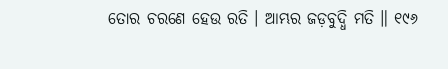ତୋର ଚରଣେ ହେଉ ରତି । ଆମ୍ଭର ଜଡ଼ବୁଦ୍ଧି ମତି ॥ ୧୯୬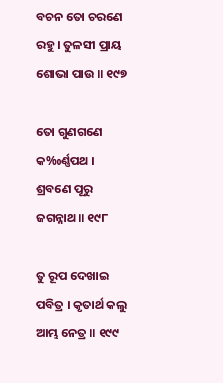ବଚନ ତୋ ଚରଣେ ରହୁ । ତୁଳସୀ ପ୍ରାୟ ଶୋଭା ପାଉ ॥ ୧୯୭

ତୋ ଗୁଣଗଣେ କ‰ର୍ଣ୍ଣପଥ । ଶ୍ରବଣେ ପୂରୁ ଜଗନ୍ନାଥ ॥ ୧୯୮

ତୁ ରୂପ ଦେଖାଇ ପବିତ୍ର । କୃତାର୍ଥ କଲୁ ଆମ୍ଭ ନେତ୍ର ॥ ୧୯୯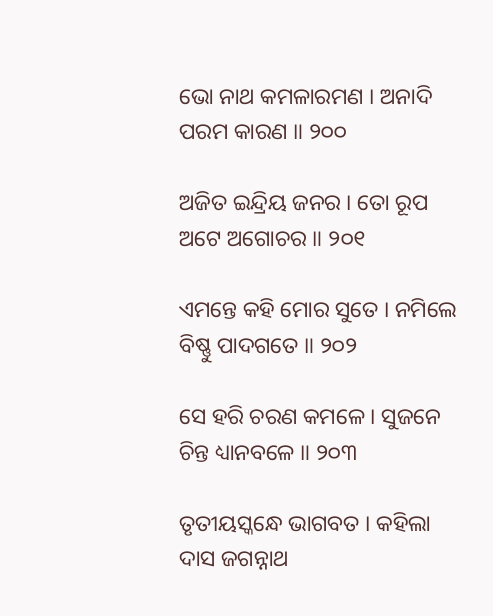ଭୋ ନାଥ କମଳାରମଣ । ଅନାଦି ପରମ କାରଣ ॥ ୨୦୦

ଅଜିତ ଇନ୍ଦ୍ରିୟ ଜନର । ତୋ ରୂପ ଅଟେ ଅଗୋଚର ॥ ୨୦୧

ଏମନ୍ତେ କହି ମୋର ସୁତେ । ନମିଲେ ବିଷ୍ଣୁ ପାଦଗତେ ॥ ୨୦୨

ସେ ହରି ଚରଣ କମଳେ । ସୁଜନେ ଚିନ୍ତ ଧ୍ୟାନବଳେ ॥ ୨୦୩

ତୃତୀୟସ୍କନ୍ଧେ ଭାଗବତ । କହିଲା ଦାସ ଜଗନ୍ନାଥ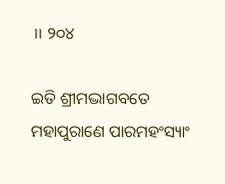॥ ୨୦୪

ଇତି ଶ୍ରୀମଦ୍ଭାଗବତେ ମହାପୁରାଣେ ପାରମହଂସ୍ୟାଂ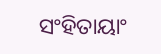ସଂହିତାୟାଂ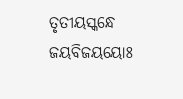ତୃତୀୟସ୍କନ୍ଧେ ଜୟବିଜୟୟୋଃ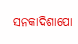ସନକାଦିଶାପୋ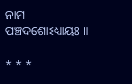ନାମ ପଞ୍ଚଦଶୋଽଧ୍ୟାୟଃ ॥

* * *